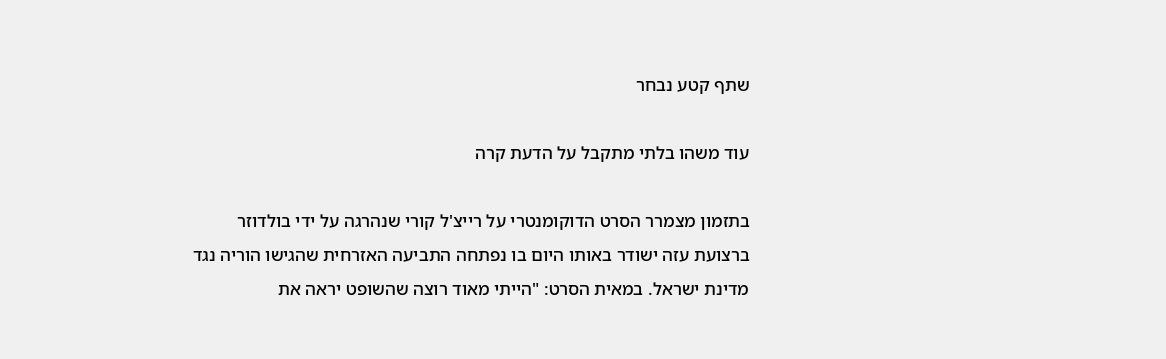שתף קטע נבחר

עוד משהו בלתי מתקבל על הדעת קרה

בתזמון מצמרר הסרט הדוקומנטרי על רייצ'ל קורי שנהרגה על ידי בולדוזר ברצועת עזה ישודר באותו היום בו נפתחה התביעה האזרחית שהגישו הוריה נגד מדינת ישראל. במאית הסרט: "הייתי מאוד רוצה שהשופט יראה את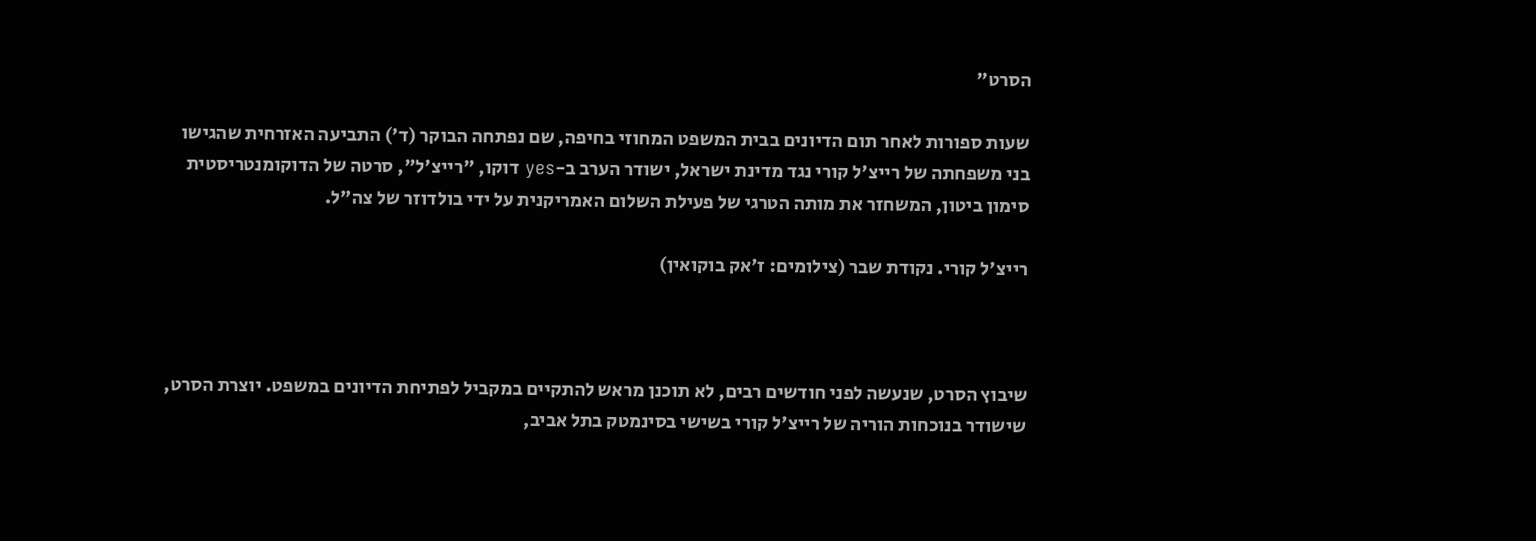הסרט"

שעות ספורות לאחר תום הדיונים בבית המשפט המחוזי בחיפה, שם נפתחה הבוקר (ד') התביעה האזרחית שהגישו בני משפחתה של רייצ'ל קורי נגד מדינת ישראל, ישודר הערב ב-yes דוקו, "רייצ'ל", סרטה של הדוקומנטריסטית סימון ביטון, המשחזר את מותה הטרגי של פעילת השלום האמריקנית על ידי בולדוזר של צה"ל.

רייצ'ל קורי. נקודת שבר (צילומים: ז'אק בוקואין)



שיבוץ הסרט, שנעשה לפני חודשים רבים, לא תוכנן מראש להתקיים במקביל לפתיחת הדיונים במשפט. יוצרת הסרט, שישודר בנוכחות הוריה של רייצ'ל קורי בשישי בסינמטק בתל אביב,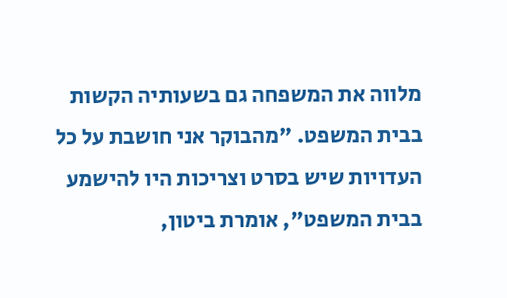מלווה את המשפחה גם בשעותיה הקשות בבית המשפט. "מהבוקר אני חושבת על כל העדויות שיש בסרט וצריכות היו להישמע בבית המשפט", אומרת ביטון,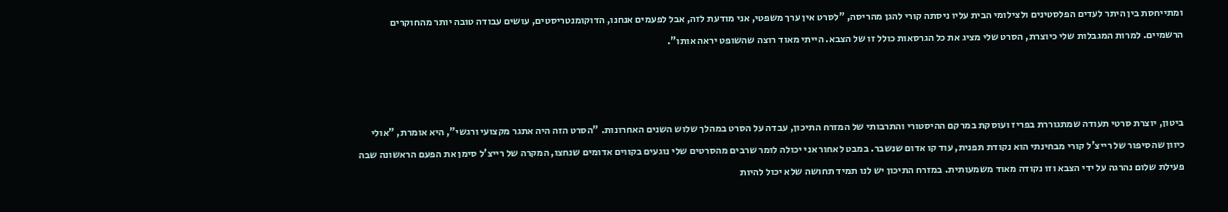ומתייחסת בין היתר לעדים הפלסטינים ולצילומי הבית עליו ניסתה קורי להגן מהריסה, "לסרט אין ערך משפטי, אני מודעת לזה, אבל לפעמים אנחנו, הדוקומנטריסטים, עושים עבודה טובה יותר מהחוקרים הרשמיים. למרות המגבלות שלי כיוצרת, הסרט שלי מציג את כל הגרסאות כולל זו של הצבא. הייתי מאוד רוצה שהשופט יראה אותו".



ביטון, יוצרת סרטי תעודה שמתגוררת בפריז ועוסקת במרקם ההיסטורי והתרבותי של המזרח התיכון, עבדה על הסרט במהלך שלוש השנים האחרונות. "הסרט הזה היה אתגר מקצועי ורגשי", היא אומרת, "אולי כיוון שהסיפור של רייצ'ל קורי מבחינתי הוא נקודת תפנית, עוד קו אדום שנשבר. במבט לאחור אני יכולה לומר שרבים מהסרטים שלי נוגעים בקווים אדומים שנחצו, המקרה של רייצ'ל סימן את הפעם הראשונה שבה פעילת שלום נהרגה על ידי הצבא וזו נקודה מאוד משמעותית. במזרח התיכון יש לנו תמיד תחושה שלא יכול להיות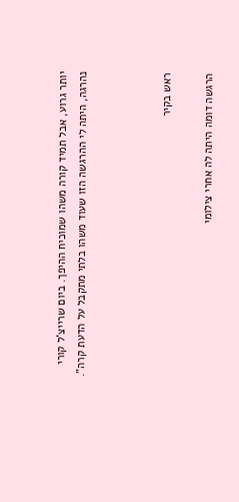יותר גרוע, אבל תמיד קורה משהו שמוכיח ההיפך. ביום שרייצ'ל קורי נהרגה, היתה לי ההרגשה הזו שעוד משהו בלתי מתקבל על הדעת קרה".



ראש בקיר

הרגשה דומה היתה לה אחרי צילומי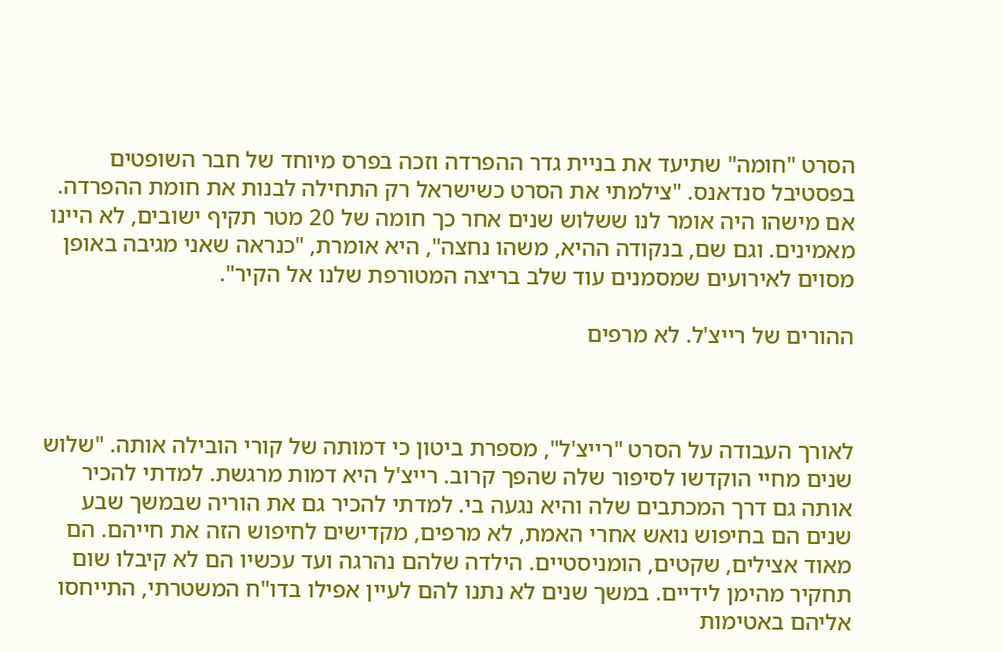הסרט "חומה" שתיעד את בניית גדר ההפרדה וזכה בפרס מיוחד של חבר השופטים בפסטיבל סנדאנס. "צילמתי את הסרט כשישראל רק התחילה לבנות את חומת ההפרדה. אם מישהו היה אומר לנו ששלוש שנים אחר כך חומה של 20 מטר תקיף ישובים, לא היינו מאמינים. וגם שם, בנקודה ההיא, משהו נחצה", היא אומרת, "כנראה שאני מגיבה באופן מסוים לאירועים שמסמנים עוד שלב בריצה המטורפת שלנו אל הקיר".

ההורים של רייצ'ל. לא מרפים



לאורך העבודה על הסרט "רייצ'ל", מספרת ביטון כי דמותה של קורי הובילה אותה. "שלוש שנים מחיי הוקדשו לסיפור שלה שהפך קרוב. רייצ'ל היא דמות מרגשת. למדתי להכיר אותה גם דרך המכתבים שלה והיא נגעה בי. למדתי להכיר גם את הוריה שבמשך שבע שנים הם בחיפוש נואש אחרי האמת, לא מרפים, מקדישים לחיפוש הזה את חייהם. הם מאוד אצילים, שקטים, הומניסטיים. הילדה שלהם נהרגה ועד עכשיו הם לא קיבלו שום תחקיר מהימן לידיים. במשך שנים לא נתנו להם לעיין אפילו בדו"ח המשטרתי, התייחסו אליהם באטימות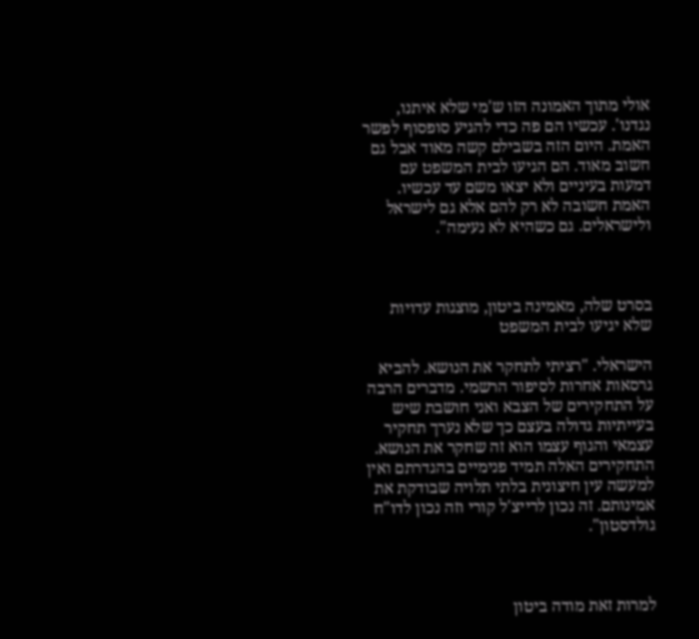אולי מתוך האמונה הזו ש'מי שלא איתנו, נגדנו'. עכשיו הם פה כדי להגיע סופסוף לפשר האמת. היום הזה בשבילם קשה מאוד אבל גם חשוב מאוד. הם הגיעו לבית המשפט עם דמעות בעיניים ולא יצאו משם עד עכשיו. האמת חשובה לא רק להם אלא גם לישראל ולישראלים. גם כשהיא לא נעימה".



בסרט שלה, מאמינה ביטון, מוצגות עדויות שלא יגיעו לבית המשפט

הישראלי. "רציתי לתחקר את הנושא. להביא גרסאות אחרות לסיפור הרשמי. מדברים הרבה על התחקירים של הצבא ואני חושבת שיש בעייתיות גדולה בעצם כך שלא נערך תחקיר עצמאי והגוף עצמו הוא זה שחקר את הנושא. התחקירים האלה תמיד פנימיים בהגדרתם ואין למעשה עין חיצונית בלתי תלויה שבודקת את אמינותם. זה נכון לרייצ'ל קורי וזה נכון לדו"ח גולדסטון".



למרות זאת מודה ביטון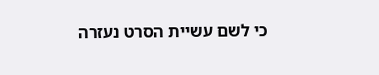כי לשם עשיית הסרט נעזרה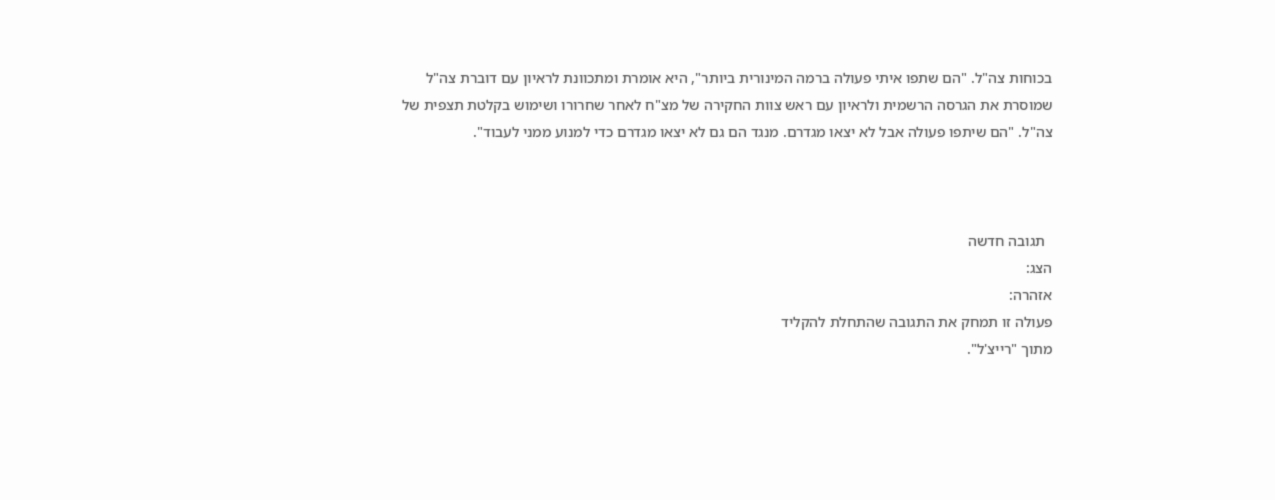בכוחות צה"ל. "הם שתפו איתי פעולה ברמה המינורית ביותר", היא אומרת ומתכוונת לראיון עם דוברת צה"ל שמוסרת את הגרסה הרשמית ולראיון עם ראש צוות החקירה של מצ"ח לאחר שחרורו ושימוש בקלטת תצפית של צה"ל. "הם שיתפו פעולה אבל לא יצאו מגדרם. מנגד הם גם לא יצאו מגדרם כדי למנוע ממני לעבוד".



  תגובה חדשה
הצג:
אזהרה:
פעולה זו תמחק את התגובה שהתחלת להקליד
מתוך "רייצ'ל".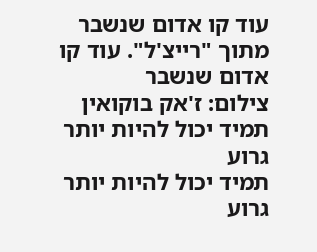עוד קו אדום שנשבר
מתוך "רייצ'ל". עוד קו אדום שנשבר
צילום: ז'אק בוקואין
תמיד יכול להיות יותר גרוע
תמיד יכול להיות יותר גרוע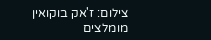צילום: ז'אק בוקואין
מומלצים